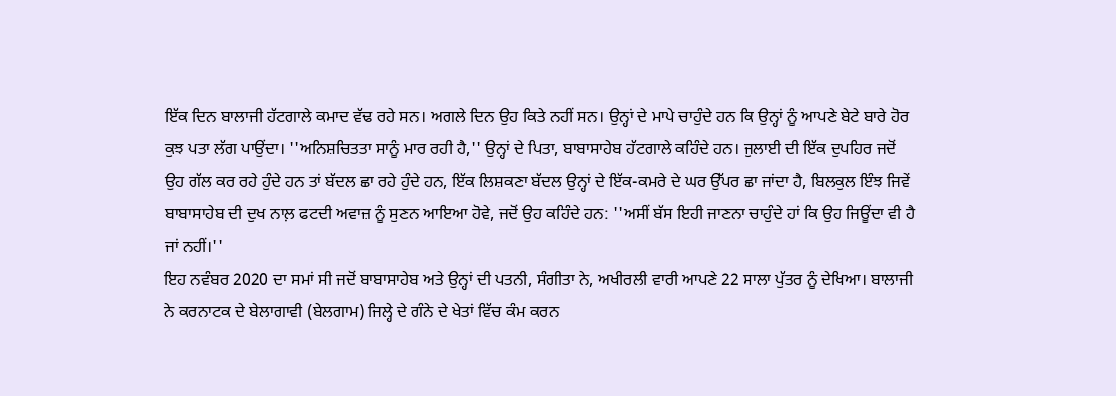ਇੱਕ ਦਿਨ ਬਾਲਾਜੀ ਹੱਟਗਾਲੇ ਕਮਾਦ ਵੱਢ ਰਹੇ ਸਨ। ਅਗਲੇ ਦਿਨ ਉਹ ਕਿਤੇ ਨਹੀਂ ਸਨ। ਉਨ੍ਹਾਂ ਦੇ ਮਾਪੇ ਚਾਹੁੰਦੇ ਹਨ ਕਿ ਉਨ੍ਹਾਂ ਨੂੰ ਆਪਣੇ ਬੇਟੇ ਬਾਰੇ ਹੋਰ ਕੁਝ ਪਤਾ ਲੱਗ ਪਾਉਂਦਾ। ''ਅਨਿਸ਼ਚਿਤਤਾ ਸਾਨੂੰ ਮਾਰ ਰਹੀ ਹੈ,'' ਉਨ੍ਹਾਂ ਦੇ ਪਿਤਾ, ਬਾਬਾਸਾਹੇਬ ਹੱਟਗਾਲੇ ਕਹਿੰਦੇ ਹਨ। ਜੁਲਾਈ ਦੀ ਇੱਕ ਦੁਪਹਿਰ ਜਦੋਂ ਉਹ ਗੱਲ ਕਰ ਰਹੇ ਹੁੰਦੇ ਹਨ ਤਾਂ ਬੱਦਲ ਛਾ ਰਹੇ ਹੁੰਦੇ ਹਨ, ਇੱਕ ਲਿਸ਼ਕਣਾ ਬੱਦਲ ਉਨ੍ਹਾਂ ਦੇ ਇੱਕ-ਕਮਰੇ ਦੇ ਘਰ ਉੱਪਰ ਛਾ ਜਾਂਦਾ ਹੈ, ਬਿਲਕੁਲ ਇੰਝ ਜਿਵੇਂ ਬਾਬਾਸਾਹੇਬ ਦੀ ਦੁਖ ਨਾਲ਼ ਫਟਦੀ ਅਵਾਜ਼ ਨੂੰ ਸੁਣਨ ਆਇਆ ਹੋਵੇ, ਜਦੋਂ ਉਹ ਕਹਿੰਦੇ ਹਨ: ''ਅਸੀਂ ਬੱਸ ਇਹੀ ਜਾਣਨਾ ਚਾਹੁੰਦੇ ਹਾਂ ਕਿ ਉਹ ਜਿਊਂਦਾ ਵੀ ਹੈ ਜਾਂ ਨਹੀਂ।''
ਇਹ ਨਵੰਬਰ 2020 ਦਾ ਸਮਾਂ ਸੀ ਜਦੋਂ ਬਾਬਾਸਾਹੇਬ ਅਤੇ ਉਨ੍ਹਾਂ ਦੀ ਪਤਨੀ, ਸੰਗੀਤਾ ਨੇ, ਅਖੀਰਲੀ ਵਾਰੀ ਆਪਣੇ 22 ਸਾਲਾ ਪੁੱਤਰ ਨੂੰ ਦੇਖਿਆ। ਬਾਲਾਜੀ ਨੇ ਕਰਨਾਟਕ ਦੇ ਬੇਲਾਗਾਵੀ (ਬੇਲਗਾਮ) ਜਿਲ੍ਹੇ ਦੇ ਗੰਨੇ ਦੇ ਖੇਤਾਂ ਵਿੱਚ ਕੰਮ ਕਰਨ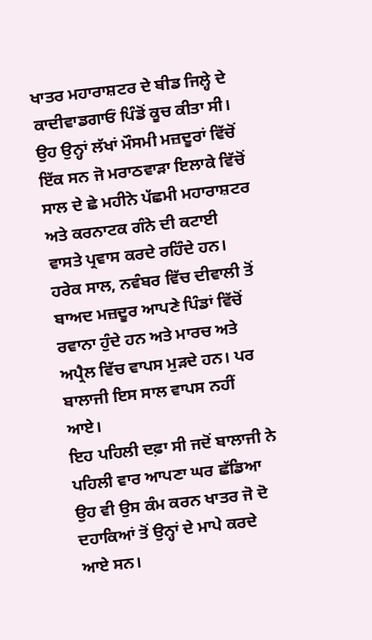ਖਾਤਰ ਮਹਾਰਾਸ਼ਟਰ ਦੇ ਬੀਡ ਜਿਲ੍ਹੇ ਦੇ ਕਾਦੀਵਾਡਗਾਓਂ ਪਿੰਡੋਂ ਕੂਚ ਕੀਤਾ ਸੀ।
ਉਹ ਉਨ੍ਹਾਂ ਲੱਖਾਂ ਮੌਸਮੀ ਮਜ਼ਦੂਰਾਂ ਵਿੱਚੋਂ ਇੱਕ ਸਨ ਜੋ ਮਰਾਠਵਾੜਾ ਇਲਾਕੇ ਵਿੱਚੋਂ ਸਾਲ ਦੇ ਛੇ ਮਹੀਨੇ ਪੱਛਮੀ ਮਹਾਰਾਸ਼ਟਰ ਅਤੇ ਕਰਨਾਟਕ ਗੰਨੇ ਦੀ ਕਟਾਈ ਵਾਸਤੇ ਪ੍ਰਵਾਸ ਕਰਦੇ ਰਹਿੰਦੇ ਹਨ। ਹਰੇਕ ਸਾਲ, ਨਵੰਬਰ ਵਿੱਚ ਦੀਵਾਲੀ ਤੋਂ ਬਾਅਦ ਮਜ਼ਦੂਰ ਆਪਣੇ ਪਿੰਡਾਂ ਵਿੱਚੋਂ ਰਵਾਨਾ ਹੁੰਦੇ ਹਨ ਅਤੇ ਮਾਰਚ ਅਤੇ ਅਪ੍ਰੈਲ ਵਿੱਚ ਵਾਪਸ ਮੁੜਦੇ ਹਨ। ਪਰ ਬਾਲਾਜੀ ਇਸ ਸਾਲ ਵਾਪਸ ਨਹੀਂ ਆਏ।
ਇਹ ਪਹਿਲੀ ਦਫ਼ਾ ਸੀ ਜਦੋਂ ਬਾਲਾਜੀ ਨੇ ਪਹਿਲੀ ਵਾਰ ਆਪਣਾ ਘਰ ਛੱਡਿਆ ਉਹ ਵੀ ਉਸ ਕੰਮ ਕਰਨ ਖਾਤਰ ਜੋ ਦੋ ਦਹਾਕਿਆਂ ਤੋਂ ਉਨ੍ਹਾਂ ਦੇ ਮਾਪੇ ਕਰਦੇ ਆਏ ਸਨ।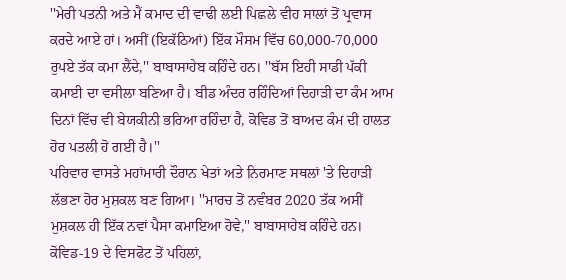''ਮੇਰੀ ਪਤਨੀ ਅਤੇ ਮੈਂ ਕਮਾਦ ਦੀ ਵਾਢੀ ਲਈ ਪਿਛਲੇ ਵੀਹ ਸਾਲਾਂ ਤੋਂ ਪ੍ਰਵਾਸ ਕਰਦੇ ਆਏ ਹਾਂ। ਅਸੀਂ (ਇਕੱਠਿਆਂ) ਇੱਕ ਮੌਸਮ ਵਿੱਚ 60,000-70,000 ਰੁਪਏ ਤੱਕ ਕਮਾ ਲੈਂਦੇ,'' ਬਾਬਾਸਾਹੇਬ ਕਹਿੰਦੇ ਹਨ। ''ਬੱਸ ਇਹੀ ਸਾਡੀ ਪੱਕੀ ਕਮਾਈ ਦਾ ਵਸੀਲਾ ਬਣਿਆ ਹੈ। ਬੀਡ ਅੰਦਰ ਰਹਿੰਦਿਆਂ ਦਿਹਾੜੀ ਦਾ ਕੰਮ ਆਮ ਦਿਨਾਂ ਵਿੱਚ ਵੀ ਬੇਯਕੀਨੀ ਭਰਿਆ ਰਹਿੰਦਾ ਹੈ, ਕੋਵਿਡ ਤੋਂ ਬਾਅਦ ਕੰਮ ਦੀ ਹਾਲਤ ਹੋਰ ਪਤਲੀ ਹੋ ਗਈ ਹੈ।''
ਪਰਿਵਾਰ ਵਾਸਤੇ ਮਹਾਂਮਾਰੀ ਦੌਰਾਨ ਖੇਤਾਂ ਅਤੇ ਨਿਰਮਾਣ ਸਥਲਾਂ 'ਤੇ ਦਿਹਾੜੀ ਲੱਭਣਾ ਹੋਰ ਮੁਸ਼ਕਲ ਬਣ ਗਿਆ। ''ਮਾਰਚ ਤੋਂ ਨਵੰਬਰ 2020 ਤੱਕ ਅਸੀਂ ਮੁਸ਼ਕਲ ਹੀ ਇੱਕ ਨਵਾਂ ਪੈਸਾ ਕਮਾਇਆ ਹੋਵੇ,'' ਬਾਬਾਸਾਹੇਬ ਕਹਿੰਦੇ ਹਨ। ਕੋਵਿਡ-19 ਦੇ ਵਿਸਫੋਟ ਤੋਂ ਪਹਿਲਾਂ,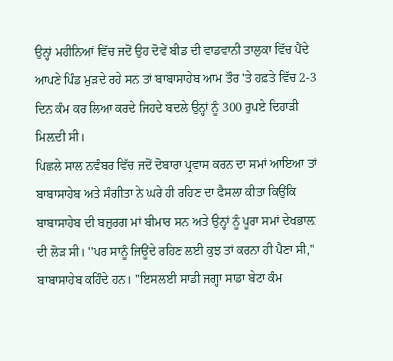ਉਨ੍ਹਾਂ ਮਹੀਨਿਆਂ ਵਿੱਚ ਜਦੋਂ ਉਹ ਦੋਵੇਂ ਬੀਡ ਦੀ ਵਾਡਵਾਨੀ ਤਾਲੁਕਾ ਵਿੱਚ ਪੈਂਦੇ ਆਪਣੇ ਪਿੰਡ ਮੁੜਦੇ ਰਹੇ ਸਨ ਤਾਂ ਬਾਬਾਸਾਹੇਬ ਆਮ ਤੌਰ 'ਤੇ ਹਫ਼ਤੇ ਵਿੱਚ 2-3 ਦਿਨ ਕੰਮ ਕਰ ਲਿਆ ਕਰਦੇ ਜਿਹਦੇ ਬਦਲੇ ਉਨ੍ਹਾਂ ਨੂੰ 300 ਰੁਪਏ ਦਿਹਾੜੀ ਮਿਲ਼ਦੀ ਸੀ।
ਪਿਛਲੇ ਸਾਲ ਨਵੰਬਰ ਵਿੱਚ ਜਦੋਂ ਦੋਬਾਰਾ ਪ੍ਰਵਾਸ ਕਰਨ ਦਾ ਸਮਾਂ ਆਇਆ ਤਾਂ ਬਾਬਾਸਾਹੇਬ ਅਤੇ ਸੰਗੀਤਾ ਨੇ ਘਰੇ ਹੀ ਰਹਿਣ ਦਾ ਫੈਸਲਾ ਕੀਤਾ ਕਿਉਂਕਿ ਬਾਬਾਸਾਹੇਬ ਦੀ ਬਜ਼ੁਰਗ ਮਾਂ ਬੀਮਾਰ ਸਨ ਅਤੇ ਉਨ੍ਹਾਂ ਨੂੰ ਪੂਰਾ ਸਮਾਂ ਦੇਖਭਾਲ਼ ਦੀ ਲੋੜ ਸੀ। ''ਪਰ ਸਾਨੂੰ ਜਿਊਂਦੇ ਰਹਿਣ ਲਈ ਕੁਝ ਤਾਂ ਕਰਨਾ ਹੀ ਪੈਣਾ ਸੀ,'' ਬਾਬਾਸਾਹੇਬ ਕਹਿੰਦੇ ਹਨ। ''ਇਸਲਈ ਸਾਡੀ ਜਗ੍ਹਾ ਸਾਡਾ ਬੇਟਾ ਕੰਮ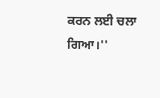ਕਰਨ ਲਈ ਚਲਾ ਗਿਆ।''